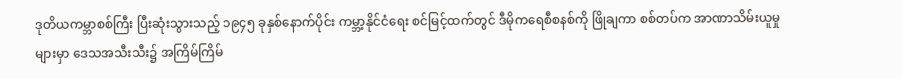ဒုတိယကမ္ဘာစစ်ကြီး ပြီးဆုံးသွားသည့် ၁၉၄၅ ခုနှစ်နောက်ပိုင်း ကမ္ဘာ့နိုင်ငံရေး စင်မြင့်ထက်တွင် ဒီမိုကရေစီစနစ်ကို ဖြိုချကာ စစ်တပ်က အာဏာသိမ်းယူမှု များမှာ ဒေသအသီးသီး၌ အကြိမ်ကြိမ်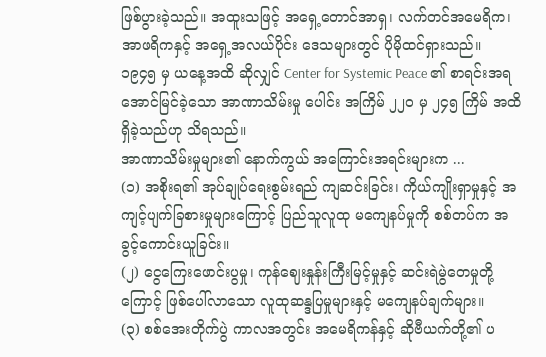ဖြစ်ပွားခဲ့သည်။ အထူးသဖြင့် အရှေ့တောင်အာရှ၊ လက်တင်အမေရိက၊ အာဖရိကနှင့် အရှေ့အလယ်ပိုင်း ဒေသများတွင် ပိုမိုထင်ရှားသည်။
၁၉၄၅ မှ ယနေ့အထိ ဆိုလျှင် Center for Systemic Peace ၏ စာရင်းအရ အောင်မြင်ခဲ့သော အာဏာသိမ်းမှု ပေါင်း အကြိမ် ၂၂၀ မှ ၂၄၅ ကြိမ် အထိ ရှိခဲ့သည်ဟု သိရသည်။
အာဏာသိမ်းမှုများ၏ နောက်ကွယ် အကြောင်းအရင်းများက ...
(၁) အစိုးရ၏ အုပ်ချုပ်ရေးစွမ်းရည် ကျဆင်းခြင်း၊ ကိုယ်ကျိုးရှာမှုနှင့် အကျင့်ပျက်ခြစားမှုများကြောင့် ပြည်သူလူထု မကျေနပ်မှုကို စစ်တပ်က အခွင့်ကောင်းယူခြင်း။
(၂) ငွေကြေးဖောင်းပွမှု၊ ကုန်ဈေးနှုန်းကြီးမြင့်မှုနှင့် ဆင်းရဲမွဲတေမှုတို့ကြောင့် ဖြစ်ပေါ်လာသော လူထုဆန္ဒပြမှုများနှင့် မကျေနပ်ချက်များ။
(၃) စစ်အေးတိုက်ပွဲ ကာလအတွင်း အမေရိကန်နှင့် ဆိုဗီယက်တို့၏ ပ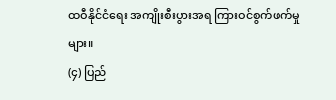ထဝီနိုင်ငံရေး အကျိုးစီးပွားအရ ကြားဝင်စွက်ဖက်မှုများ။
(၄) ပြည်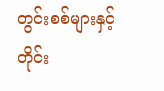တွင်းစစ်များနှင့် တိုင်း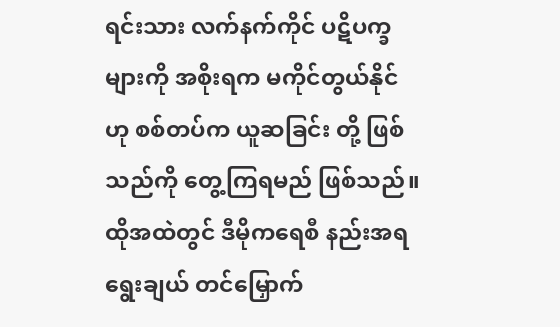ရင်းသား လက်နက်ကိုင် ပဋိပက္ခများကို အစိုးရက မကိုင်တွယ်နိုင်ဟု စစ်တပ်က ယူဆခြင်း တို့ ဖြစ်သည်ကို တွေ့ကြရမည် ဖြစ်သည်။
ထိုအထဲတွင် ဒီမိုကရေစီ နည်းအရ ရွေးချယ် တင်မြှောက်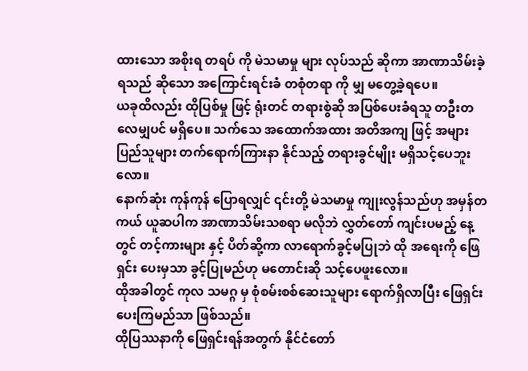ထားသော အစိုးရ တရပ် ကို မဲသမာမှု များ လုပ်သည် ဆိုကာ အာဏာသိမ်းခဲ့ရသည် ဆိုသော အကြောင်းရင်းခံ တစုံတရာ ကို မျှ မတွေ့ခဲ့ရပေ။
ယခုထိလည်း ထိုပြစ်မှု ဖြင့် ရုံးတင် တရားစွဲဆို အပြစ်ပေးခံရသူ တဦးတလေမျှပင် မရှိပေ။ သက်သေ အထောက်အထား အတိအကျ ဖြင့် အများ ပြည်သူများ တက်ရောက်ကြားနာ နိုင်သည့် တရားခွင်မျိုး မရှိသင့်ပေဘူးလော။
နောက်ဆုံး ကုန်ကုန် ပြောရလျှင် ၎င်းတို့ မဲသမာမှု ကျုးလွန်သည်ဟု အမှန်တကယ် ယူဆပါက အာဏာသိမ်းသစရာ မလိုဘဲ လွှတ်တော် ကျင်းပမည့် နေ့တွင် တင့်ကားများ နှင့် ပိတ်ဆို့ကာ လာရောက်ခွင့်မပြုဘဲ ထို အရေးကို ဖြေရှင်း ပေးမှသာ ခွင့်ပြုမည်ဟု မတောင်းဆို သင့်ပေဖူးလော။
ထိုအခါတွင် ကုလ သမဂ္ဂ မှ စုံစမ်းစစ်ဆေးသူများ ရောက်ရှိလာပြီး ဖြေရှင်းပေးကြမည်သာ ဖြစ်သည်။
ထိုပြဿနာကို ဖြေရှင်းရန်အတွက် နိုင်ငံတော်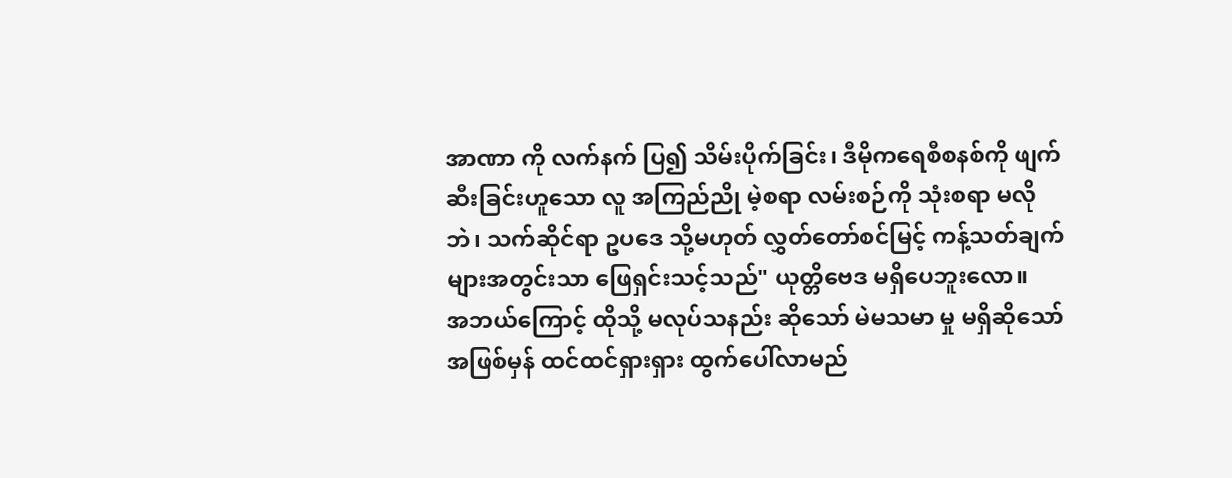အာဏာ ကို လက်နက် ပြ၍ သိမ်းပိုက်ခြင်း၊ ဒီမိုကရေစီစနစ်ကို ဖျက်ဆီးခြင်းဟူသော လူ အကြည်ညို မဲ့စရာ လမ်းစဉ်ကို သုံးစရာ မလိုဘဲ၊ သက်ဆိုင်ရာ ဥပဒေ သို့မဟုတ် လွှတ်တော်စင်မြင့် ကန့်သတ်ချက်များအတွင်းသာ ဖြေရှင်းသင့်သည်" ယုတ္တိဗေဒ မရှိပေဘူးလော။
အဘယ်ကြောင့် ထိုသို့ မလုပ်သနည်း ဆိုသော် မဲမသမာ မှု မရှိဆိုသော် အဖြစ်မှန် ထင်ထင်ရှားရှား ထွက်ပေါ်လာမည်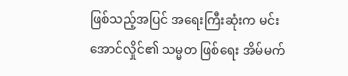ဖြစ်သည့်အပြင် အရေးကြီးဆုံးက မင်းအောင်လှိုင်၏ သမ္မတ ဖြစ်ရေး အိမ်မက်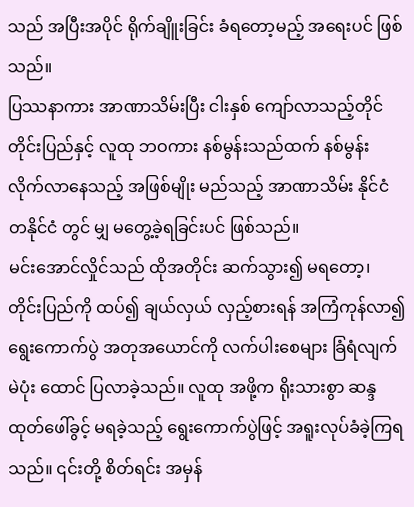သည် အပြီးအပိုင် ရိုက်ချိူးခြင်း ခံရတော့မည့် အရေးပင် ဖြစ်သည်။
ပြဿနာကား အာဏာသိမ်းပြီး ငါးနှစ် ကျော်လာသည့်တိုင် တိုင်းပြည်နှင့် လူထု ဘဝကား နစ်မွန်းသည်ထက် နစ်မွန်း လိုက်လာနေသည့် အဖြစ်မျိုး မည်သည့် အာဏာသိမ်း နိုင်ငံ တနိုင်ငံ တွင် မျှ မတွေ့ခဲ့ရခြင်းပင် ဖြစ်သည်။
မင်းအောင်လှိုင်သည် ထိုအတိုင်း ဆက်သွား၍ မရတော့၊ တိုင်းပြည်ကို ထပ်၍ ချယ်လှယ် လှည့်စားရန် အကြံကုန်လာ၍ ရွေးကောက်ပွဲ အတုအယောင်ကို လက်ပါးစေများ ခြံရံလျက် မဲပုံး ထောင် ပြလာခဲ့သည်။ လူထု အဖို့က ရိုးသားစွာ ဆန္ဒ ထုတ်ဖေါ်ခွင့် မရခဲ့သည့် ရွေးကောက်ပွဲဖြင့် အရူးလုပ်ခံခဲ့ကြရသည်။ ၎င်းတို့ စိတ်ရင်း အမှန်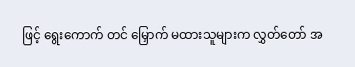ဖြင့် ရွေးကောက် တင် မြှောက် မထားသူများက လွှတ်တော် အ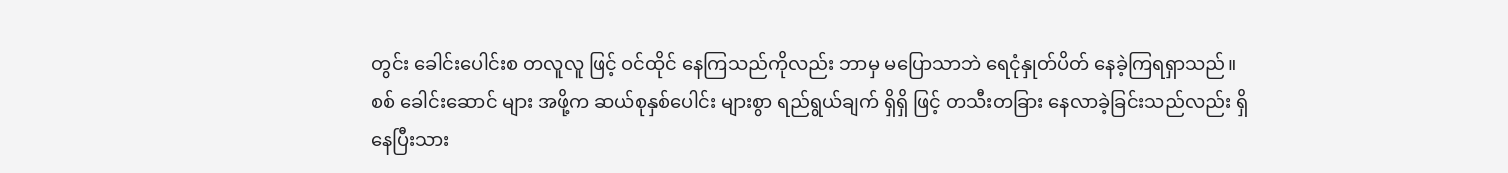တွင်း ခေါင်းပေါင်းစ တလူလူ ဖြင့် ဝင်ထိုင် နေကြသည်ကိုလည်း ဘာမှ မပြောသာဘဲ ရေငုံနှုတ်ပိတ် နေခဲ့ကြရရှာသည်။
စစ် ခေါင်းဆောင် များ အဖို့က ဆယ်စုနှစ်ပေါင်း များစွာ ရည်ရွယ်ချက် ရှိရှိ ဖြင့် တသီးတခြား နေလာခဲ့ခြင်းသည်လည်း ရှိနေပြီးသား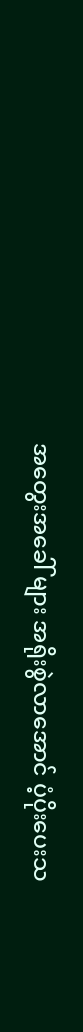အတွေးအခေါ် များ အရိုးစွဲလာအောင် ပံ့ပိုးပေးသ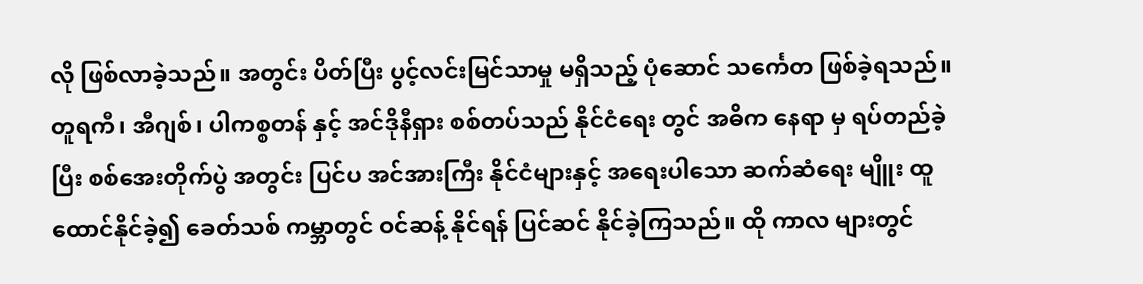လို ဖြစ်လာခဲ့သည်။ အတွင်း ပိတ်ပြီး ပွင့်လင်းမြင်သာမှု မရှိသည့် ပုံဆောင် သင်္ကေတ ဖြစ်ခဲ့ရသည်။
တူရကီ၊ အီဂျစ်၊ ပါကစ္စတန် နှင့် အင်ဒိုနီရှား စစ်တပ်သည် နိုင်ငံရေး တွင် အဓိက နေရာ မှ ရပ်တည်ခဲ့ပြီး စစ်အေးတိုက်ပွဲ အတွင်း ပြင်ပ အင်အားကြီး နိုင်ငံများနှင့် အရေးပါသော ဆက်ဆံရေး မျိူး ထူထောင်နိုင်ခဲ့၍ ခေတ်သစ် ကမ္ဘာတွင် ဝင်ဆန့် နိုင်ရန် ပြင်ဆင် နိုင်ခဲ့ကြသည်။ ထို ကာလ များတွင်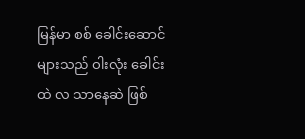မြန်မာ စစ် ခေါင်းဆောင်များသည် ဝါးလုံး ခေါင်းထဲ လ သာနေဆဲ ဖြစ်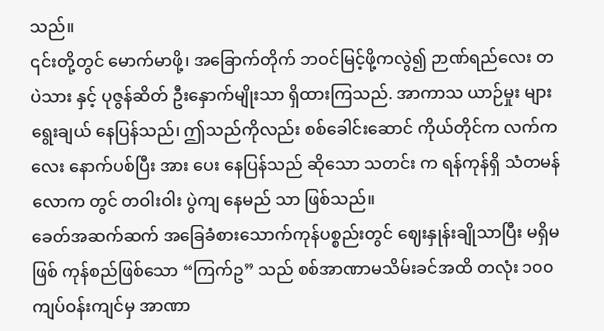သည်။
၎င်းတို့တွင် မောက်မာဖို့၊ အခြောက်တိုက် ဘဝင်မြင့်ဖို့ကလွဲ၍ ဉာဏ်ရည်လေး တပဲသား နှင့် ပုဇွန်ဆိတ် ဦးနှောက်မျိုးသာ ရှိထားကြသည်. အာကာသ ယာဉ်မှုး များ ရွေးချယ် နေပြန်သည်၊ ဤသည်ကိုလည်း စစ်ခေါင်းဆောင် ကိုယ်တိုင်က လက်က လေး နောက်ပစ်ပြီး အား ပေး နေပြန်သည် ဆိုသော သတင်း က ရန်ကုန်ရှိ သံတမန် လောက တွင် တဝါးဝါး ပွဲကျ နေမည် သာ ဖြစ်သည်။
ခေတ်အဆက်ဆက် အခြေခံစားသောက်ကုန်ပစ္စည်းတွင် ဈေးနှုန်းချိုသာပြီး မရှိမဖြစ် ကုန်စည်ဖြစ်သော “ကြက်ဥ” သည် စစ်အာဏာမသိမ်းခင်အထိ တလုံး ၁၀၀ ကျပ်ဝန်းကျင်မှ အာဏာ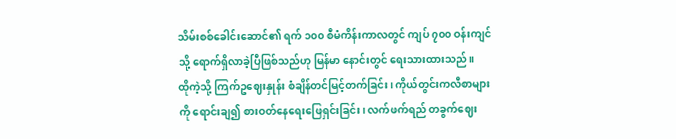သိမ်းစစ်ခေါင်းဆောင်၏ ရက် ၁၀၀ စီမံကိန်းကာလတွင် ကျပ် ၇၀၀ ဝန်းကျင်သို့ ရောက်ရှိလာခဲ့ပြီဖြစ်သည်ဟု မြန်မာ နောင်းတွင် ရေးသားထားသည်။
ထိုကဲ့သို့ ကြက်ဥဈေးနှုန်း စံချိန်တင်မြင့်တက်ခြင်း၊ ကိုယ်တွင်းကလီစာများကို ရောင်းချ၍ စားဝတ်နေရေးဖြေရှင်းခြင်း၊ လက်ဖက်ရည် တခွက်ဈေး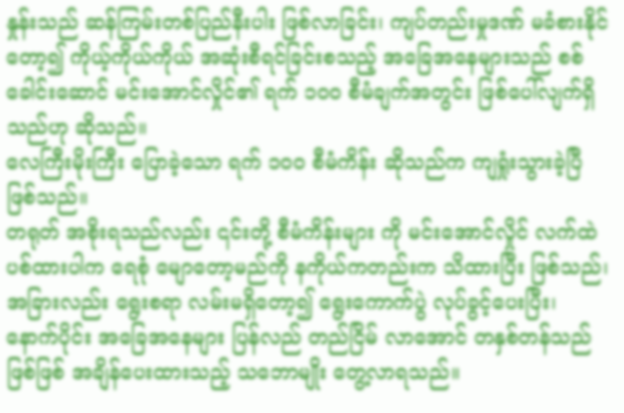နှုန်းသည် ဆန်ကြမ်းတစ်ပြည်နီးပါး ဖြစ်လာခြင်း၊ ကျပ်တည်းမှုဒဏ် မခံစားနိုင်တော့၍ ကိုယ့်ကိုယ်ကိုယ် အဆုံးစီရင်ခြင်းစသည့် အခြေအနေများသည် စစ်ခေါင်းဆောင် မင်းအောင်လှိုင်၏ ရက် ၁၀၀ စီမံချက်အတွင်း ဖြစ်ပေါ်လျက်ရှိသည်ဟု ဆိုသည်။
လေကြီးမိုးကြီး ပြောခဲ့သော ရက် ၁၀၀ စီမံကိန်း ဆိုသည်က ကျရှုံးသွားခဲ့ပြီ ဖြစ်သည်။
တရုတ် အစိုးရသည်လည်း ၎င်းတို့ စီမံကိန်းများ ကို မင်းအောင်လှိုင် လက်ထဲ ပစ်ထားပါက ရေစုံ မျောတော့မည်ကို နကိုယ်ကတည်းက သိထားပြီး ဖြစ်သည်၊ အခြားလည်း ရွေးစရာ လမ်းမရှိတော့၍ ရွေးကောက်ပွဲ လုပ်ခွင့်ပေးပြီး၊ နောက်ပိုင်း အခြေအနေများ ပြန်လည် တည်ငြိမ် လာအောင် တနှစ်တန်သည် ဖြစ်ဖြစ် အချိန်ပေးထားသည့် သဘောမျိုး တွေ့လာရသည်။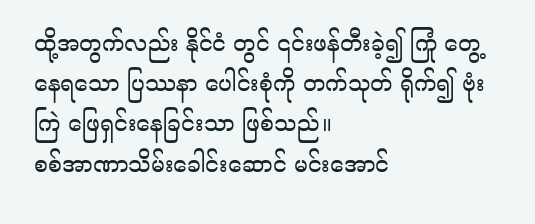ထို့အတွက်လည်း နိုင်ငံ တွင် ၎င်းဖန်တီးခဲ့၍ ကြုံ တွေ့ နေရသော ပြဿနာ ပေါင်းစုံကို တက်သုတ် ရိုက်၍ ဗုံးကြဲ ဖြေရှင်းနေခြင်းသာ ဖြစ်သည်။
စစ်အာဏာသိမ်းခေါင်းဆောင် မင်းအောင်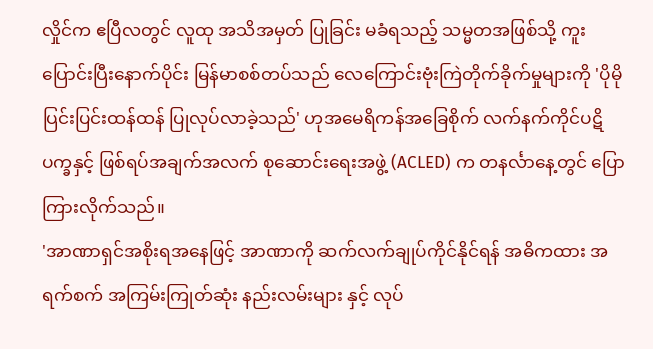လှိုင်က ဧပြီလတွင် လူထု အသိအမှတ် ပြုခြင်း မခံရသည့် သမ္မတအဖြစ်သို့ ကူးပြောင်းပြီးနောက်ပိုင်း မြန်မာစစ်တပ်သည် လေကြောင်းဗုံးကြဲတိုက်ခိုက်မှုများကို 'ပိုမို ပြင်းပြင်းထန်ထန် ပြုလုပ်လာခဲ့သည်' ဟုအမေရိကန်အခြေစိုက် လက်နက်ကိုင်ပဋိပက္ခနှင့် ဖြစ်ရပ်အချက်အလက် စုဆောင်းရေးအဖွဲ့ (ACLED) က တနင်္လာနေ့တွင် ပြောကြားလိုက်သည်။
'အာဏာရှင်အစိုးရအနေဖြင့် အာဏာကို ဆက်လက်ချုပ်ကိုင်နိုင်ရန် အဓိကထား အရက်စက် အကြမ်းကြုတ်ဆုံး နည်းလမ်းများ နှင့် လုပ်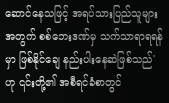ဆောင်နေသဖြင့် အရပ်သားပြည်သူများအတွက် စစ်ဘေးဒဏ်မှ သက်သာရာရရန်မှာ ဖြစ်နိုင်ချေ နည်းပါးနေဆဲဖြစ်သည်' ဟု ၎င်းတို့၏ အစီရင်ခံစာတွင်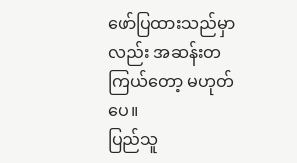ဖော်ပြထားသည်မှာလည်း အဆန်းတကြယ်တော့ မဟုတ်ပေ။
ပြည်သူ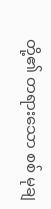တို့၏ တရားသော စစ် မုချ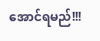အောင်ရမည်!!!